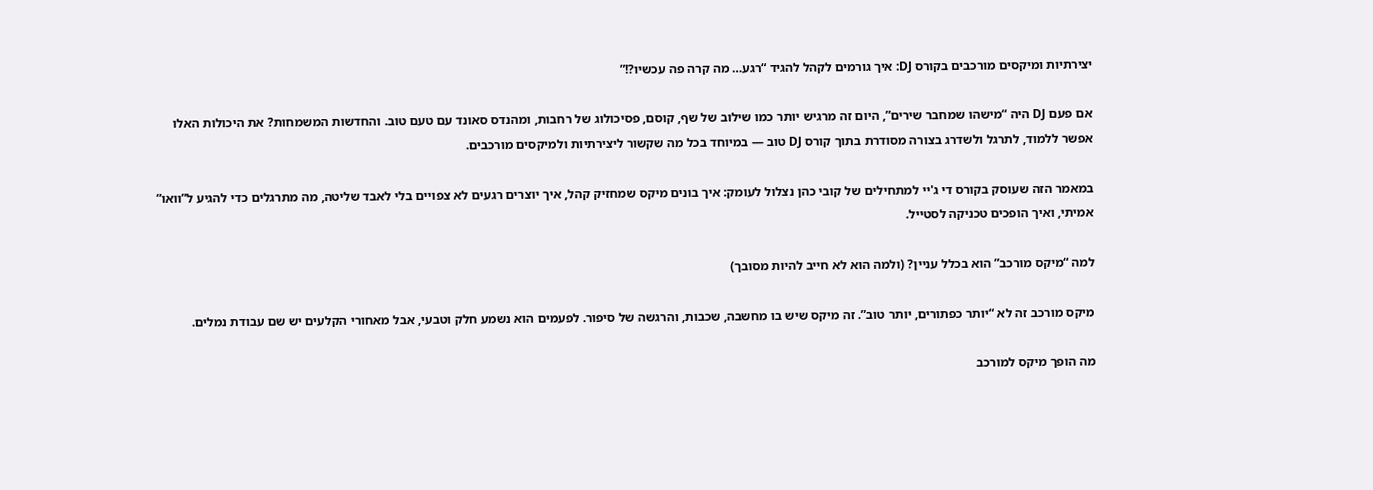יצירתיות ומיקסים מורכבים בקורס DJ: איך גורמים לקהל להגיד “רגע… מה קרה פה עכשיו?!”

אם פעם DJ היה “מישהו שמחבר שירים”, היום זה מרגיש יותר כמו שילוב של שף, קוסם, פסיכולוג של רחבות, ומהנדס סאונד עם טעם טוב. והחדשות המשמחות? את היכולות האלו אפשר ללמוד, לתרגל ולשדרג בצורה מסודרת בתוך קורס DJ טוב — במיוחד בכל מה שקשור ליצירתיות ולמיקסים מורכבים.

במאמר הזה שעוסק בקורס די ג'יי למתחילים של קובי כהן נצלול לעומק: איך בונים מיקס שמחזיק קהל, איך יוצרים רגעים לא צפויים בלי לאבד שליטה, מה מתרגלים כדי להגיע ל”וואו” אמיתי, ואיך הופכים טכניקה לסטייל.

למה “מיקס מורכב” הוא בכלל עניין? (ולמה הוא לא חייב להיות מסובך)

מיקס מורכב זה לא “יותר כפתורים, יותר טוב”. זה מיקס שיש בו מחשבה, שכבות, והרגשה של סיפור. לפעמים הוא נשמע חלק וטבעי, אבל מאחורי הקלעים יש שם עבודת נמלים.

מה הופך מיקס למורכב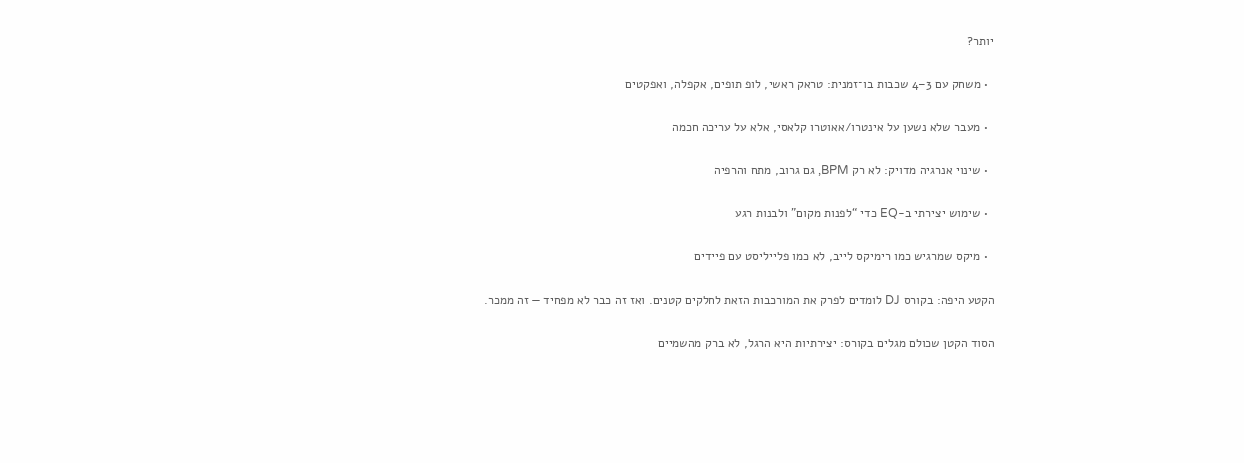יותר?

  • משחק עם 3–4 שכבות בו־זמנית: טראק ראשי, לופ תופים, אקפלה, ואפקטים

  • מעבר שלא נשען על אינטרו/אאוטרו קלאסי, אלא על עריכה חכמה

  • שינוי אנרגיה מדויק: לא רק BPM, גם גרוב, מתח והרפיה

  • שימוש יצירתי ב-EQ כדי “לפנות מקום” ולבנות רגע

  • מיקס שמרגיש כמו רימיקס לייב, לא כמו פלייליסט עם פיידים

הקטע היפה: בקורס DJ לומדים לפרק את המורכבות הזאת לחלקים קטנים. ואז זה כבר לא מפחיד — זה ממכר.

הסוד הקטן שכולם מגלים בקורס: יצירתיות היא הרגל, לא ברק מהשמיים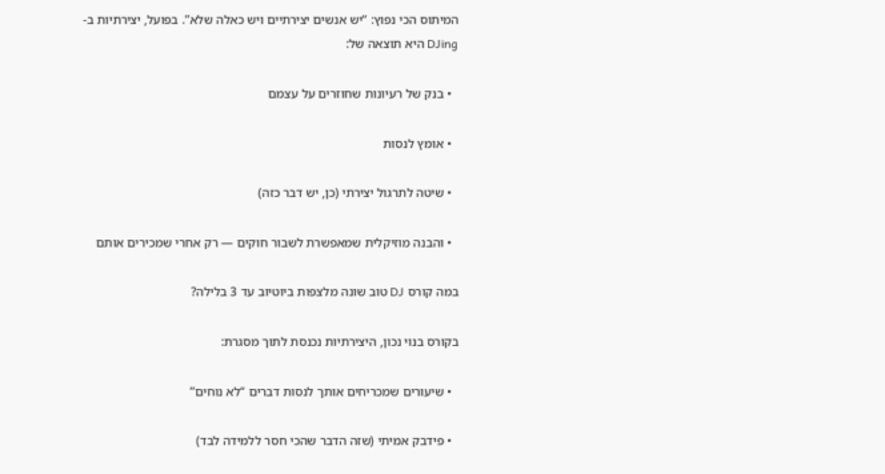המיתוס הכי נפוץ: “יש אנשים יצירתיים ויש כאלה שלא”. בפועל, יצירתיות ב-DJing היא תוצאה של:

  • בנק של רעיונות שחוזרים על עצמם

  • אומץ לנסות

  • שיטה לתרגול יצירתי (כן, יש דבר כזה)

  • והבנה מוזיקלית שמאפשרת לשבור חוקים — רק אחרי שמכירים אותם

במה קורס DJ טוב שונה מלצפות ביוטיוב עד 3 בלילה?

בקורס בנוי נכון, היצירתיות נכנסת לתוך מסגרת:

  • שיעורים שמכריחים אותך לנסות דברים “לא נוחים”

  • פידבק אמיתי (שזה הדבר שהכי חסר ללמידה לבד)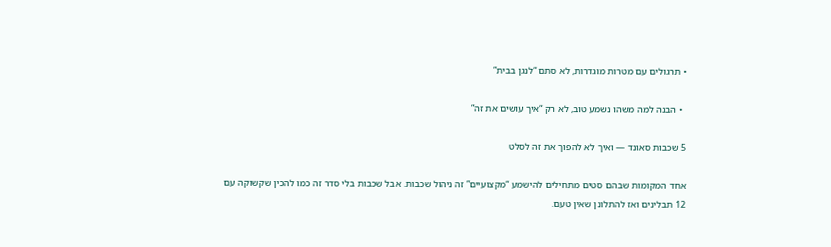• תרגולים עם מטרות מוגדרות, לא סתם “לנגן בבית”

  • הבנה למה משהו נשמע טוב, לא רק “איך עושים את זה”

5 שכבות סאונד — ואיך לא להפוך את זה לסלט

אחד המקומות שבהם סטים מתחילים להישמע “מקצועיים” זה ניהול שכבות. אבל שכבות בלי סדר זה כמו להכין שקשוקה עם 12 תבלינים ואז להתלונן שאין טעם.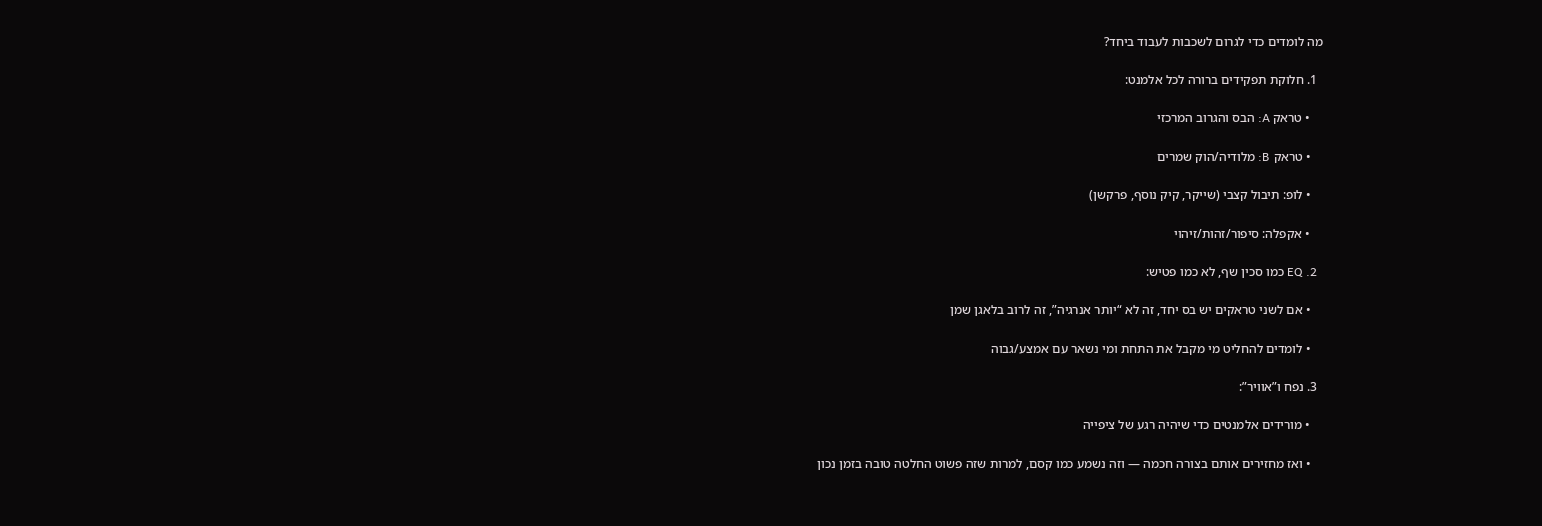מה לומדים כדי לגרום לשכבות לעבוד ביחד?

  1. חלוקת תפקידים ברורה לכל אלמנט:

    • טראק A: הבס והגרוב המרכזי

    • טראק B: מלודיה/הוק שמרים

    • לופ: תיבול קצבי (שייקר, קיק נוסף, פרקשן)

    • אקפלה: סיפור/זהות/זיהוי

  2. EQ כמו סכין שף, לא כמו פטיש:

    • אם לשני טראקים יש בס יחד, זה לא “יותר אנרגיה”, זה לרוב בלאגן שמן

    • לומדים להחליט מי מקבל את התחת ומי נשאר עם אמצע/גבוה

  3. נפח ו”אוויר”:

    • מורידים אלמנטים כדי שיהיה רגע של ציפייה

    • ואז מחזירים אותם בצורה חכמה — וזה נשמע כמו קסם, למרות שזה פשוט החלטה טובה בזמן נכון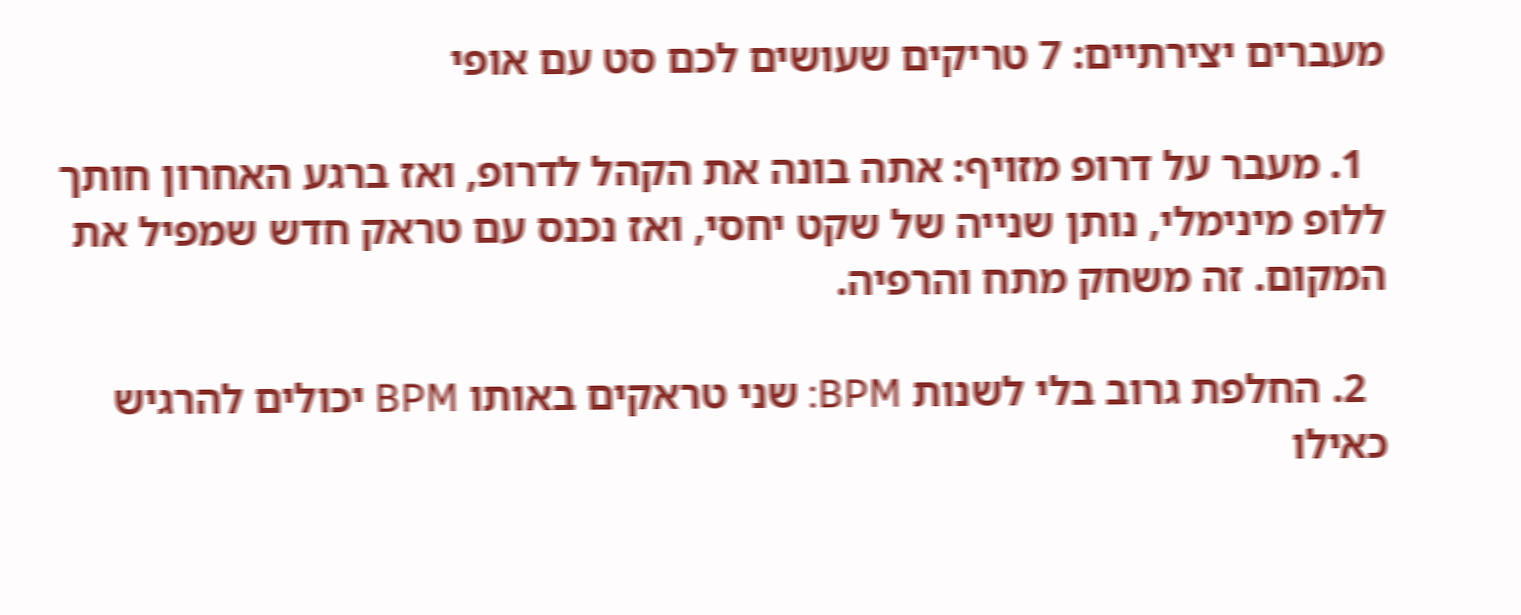מעברים יצירתיים: 7 טריקים שעושים לכם סט עם אופי

  1. מעבר על דרופ מזויף: אתה בונה את הקהל לדרופ, ואז ברגע האחרון חותך ללופ מינימלי, נותן שנייה של שקט יחסי, ואז נכנס עם טראק חדש שמפיל את המקום. זה משחק מתח והרפיה.

  2. החלפת גרוב בלי לשנות BPM: שני טראקים באותו BPM יכולים להרגיש כאילו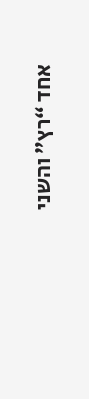אחד “רץ” והשני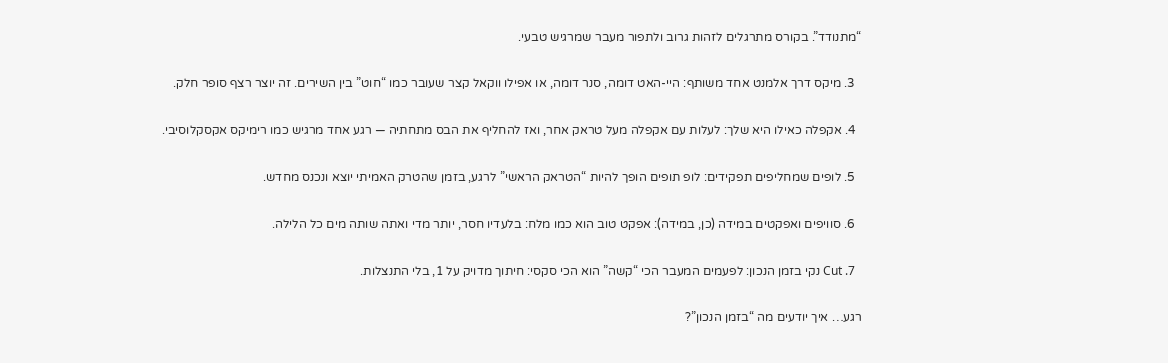“מתנודד”. בקורס מתרגלים לזהות גרוב ולתפור מעבר שמרגיש טבעי.

  3. מיקס דרך אלמנט אחד משותף: היי-האט דומה, סנר דומה, או אפילו ווקאל קצר שעובר כמו “חוט” בין השירים. זה יוצר רצף סופר חלק.

  4. אקפלה כאילו היא שלך: לעלות עם אקפלה מעל טראק אחר, ואז להחליף את הבס מתחתיה — רגע אחד מרגיש כמו רימיקס אקסקלוסיבי.

  5. לופים שמחליפים תפקידים: לופ תופים הופך להיות “הטראק הראשי” לרגע, בזמן שהטרק האמיתי יוצא ונכנס מחדש.

  6. סוויפים ואפקטים במידה (כן, במידה): אפקט טוב הוא כמו מלח: בלעדיו חסר, יותר מדי ואתה שותה מים כל הלילה.

  7. Cut נקי בזמן הנכון: לפעמים המעבר הכי “קשה” הוא הכי סקסי: חיתוך מדויק על 1, בלי התנצלות.

רגע… איך יודעים מה “בזמן הנכון”?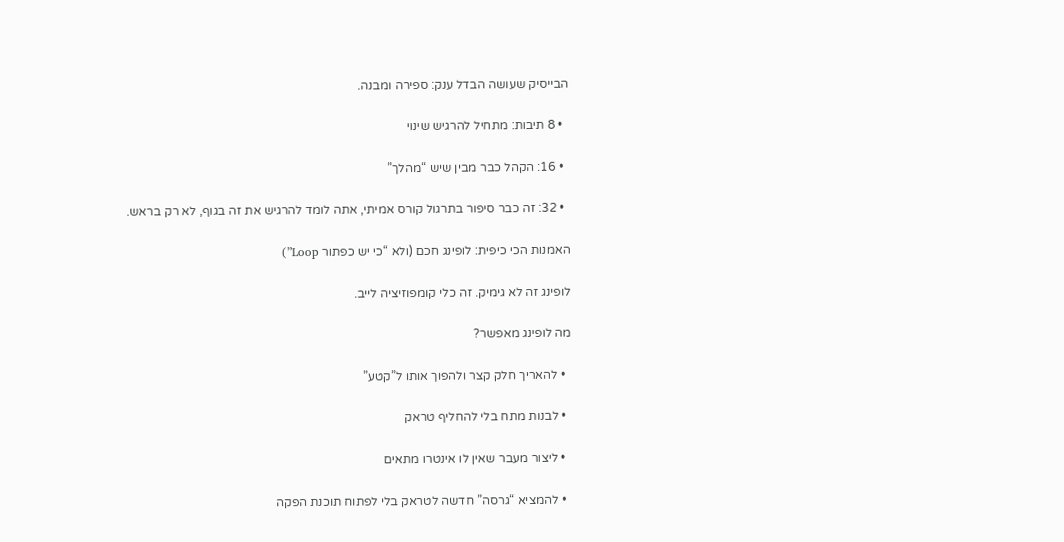הבייסיק שעושה הבדל ענק: ספירה ומבנה.

  • 8 תיבות: מתחיל להרגיש שינוי

  • 16: הקהל כבר מבין שיש “מהלך”

  • 32: זה כבר סיפור בתרגול קורס אמיתי, אתה לומד להרגיש את זה בגוף, לא רק בראש.

האמנות הכי כיפית: לופינג חכם (ולא “כי יש כפתור Loop”)

לופינג זה לא גימיק. זה כלי קומפוזיציה לייב.

מה לופינג מאפשר?

  • להאריך חלק קצר ולהפוך אותו ל”קטע”

  • לבנות מתח בלי להחליף טראק

  • ליצור מעבר שאין לו אינטרו מתאים

  • להמציא “גרסה” חדשה לטראק בלי לפתוח תוכנת הפקה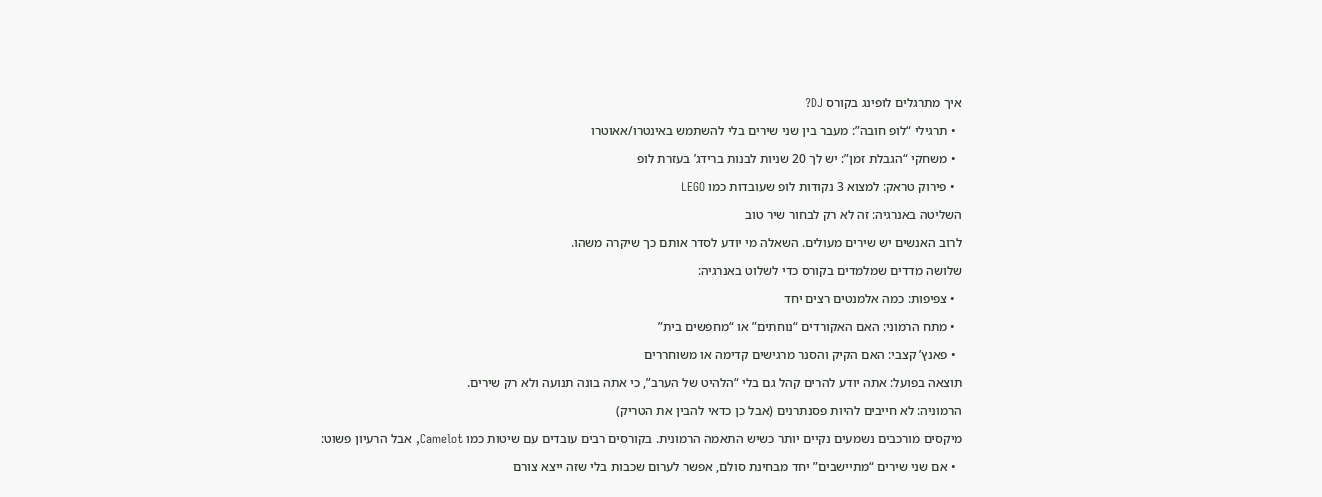איך מתרגלים לופינג בקורס DJ?

  • תרגילי “לופ חובה”: מעבר בין שני שירים בלי להשתמש באינטרו/אאוטרו

  • משחקי “הגבלת זמן”: יש לך 20 שניות לבנות ברידג’ בעזרת לופ

  • פירוק טראק: למצוא 3 נקודות לופ שעובדות כמו LEGO

השליטה באנרגיה: זה לא רק לבחור שיר טוב

לרוב האנשים יש שירים מעולים. השאלה מי יודע לסדר אותם כך שיקרה משהו.

שלושה מדדים שמלמדים בקורס כדי לשלוט באנרגיה:

  • צפיפות: כמה אלמנטים רצים יחד

  • מתח הרמוני: האם האקורדים “נוחתים” או “מחפשים בית”

  • פאנץ’ קצבי: האם הקיק והסנר מרגישים קדימה או משוחררים

תוצאה בפועל: אתה יודע להרים קהל גם בלי “הלהיט של הערב”, כי אתה בונה תנועה ולא רק שירים.

הרמוניה: לא חייבים להיות פסנתרנים (אבל כן כדאי להבין את הטריק)

מיקסים מורכבים נשמעים נקיים יותר כשיש התאמה הרמונית. בקורסים רבים עובדים עם שיטות כמו Camelot, אבל הרעיון פשוט:

  • אם שני שירים “מתיישבים” יחד מבחינת סולם, אפשר לערום שכבות בלי שזה ייצא צורם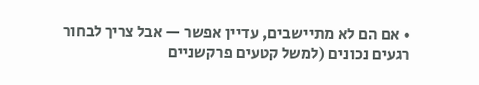• אם הם לא מתיישבים, עדיין אפשר — אבל צריך לבחור רגעים נכונים (למשל קטעים פרקשניים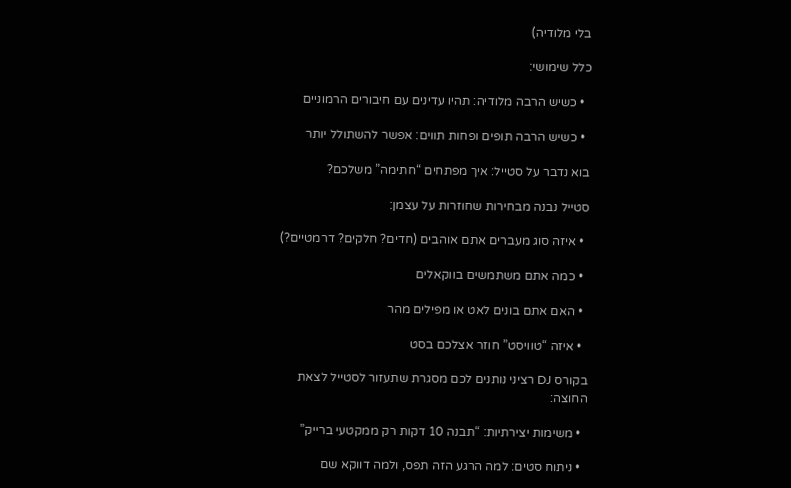בלי מלודיה)

כלל שימושי:

  • כשיש הרבה מלודיה: תהיו עדינים עם חיבורים הרמוניים

  • כשיש הרבה תופים ופחות תווים: אפשר להשתולל יותר

בוא נדבר על סטייל: איך מפתחים “חתימה” משלכם?

סטייל נבנה מבחירות שחוזרות על עצמן:

  • איזה סוג מעברים אתם אוהבים (חדים? חלקים? דרמטיים?)

  • כמה אתם משתמשים בווקאלים

  • האם אתם בונים לאט או מפילים מהר

  • איזה “טוויסט” חוזר אצלכם בסט

בקורס DJ רציני נותנים לכם מסגרת שתעזור לסטייל לצאת החוצה:

  • משימות יצירתיות: “תבנה 10 דקות רק ממקטעי ברייק”

  • ניתוח סטים: למה הרגע הזה תפס, ולמה דווקא שם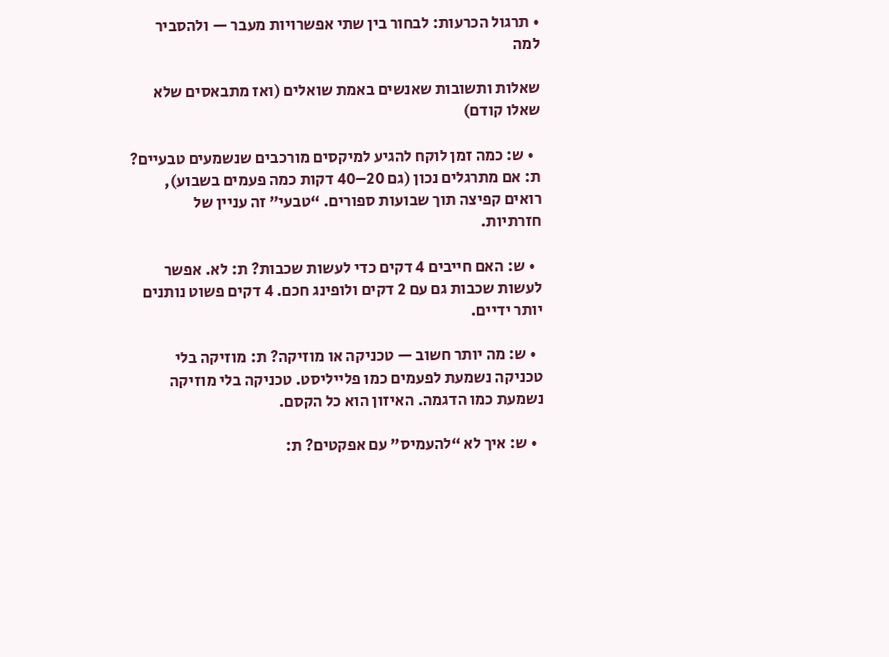• תרגול הכרעות: לבחור בין שתי אפשרויות מעבר — ולהסביר למה

שאלות ותשובות שאנשים באמת שואלים (ואז מתבאסים שלא שאלו קודם)

  • ש: כמה זמן לוקח להגיע למיקסים מורכבים שנשמעים טבעיים? ת: אם מתרגלים נכון (גם 20–40 דקות כמה פעמים בשבוע), רואים קפיצה תוך שבועות ספורים. “טבעי” זה עניין של חזרתיות.

  • ש: האם חייבים 4 דקים כדי לעשות שכבות? ת: לא. אפשר לעשות שכבות גם עם 2 דקים ולופינג חכם. 4 דקים פשוט נותנים יותר ידיים.

  • ש: מה יותר חשוב — טכניקה או מוזיקה? ת: מוזיקה בלי טכניקה נשמעת לפעמים כמו פלייליסט. טכניקה בלי מוזיקה נשמעת כמו הדגמה. האיזון הוא כל הקסם.

  • ש: איך לא “להעמיס” עם אפקטים? ת: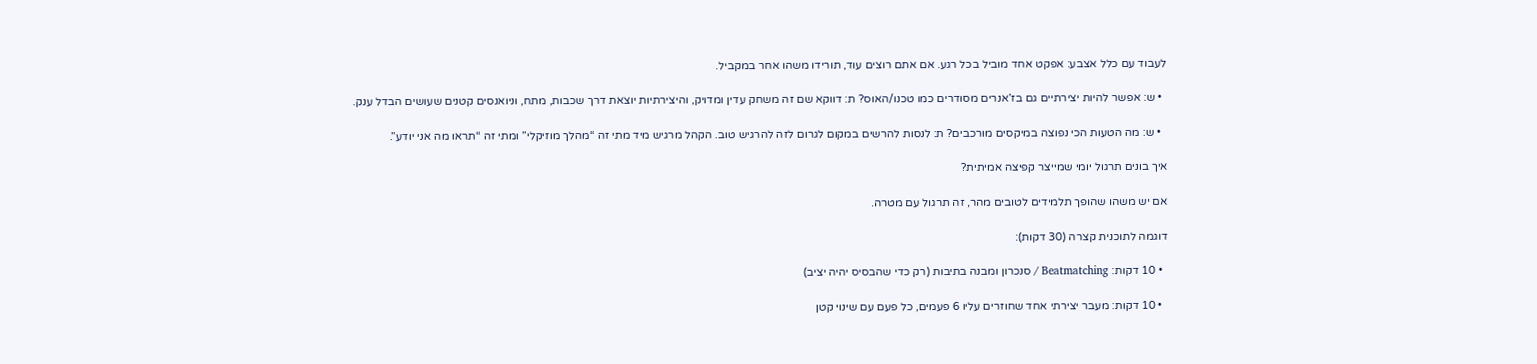לעבוד עם כלל אצבע: אפקט אחד מוביל בכל רגע. אם אתם רוצים עוד, תורידו משהו אחר במקביל.

  • ש: אפשר להיות יצירתיים גם בז’אנרים מסודרים כמו טכנו/האוס? ת: דווקא שם זה משחק עדין ומדויק, והיצירתיות יוצאת דרך שכבות, מתח, וניואנסים קטנים שעושים הבדל ענק.

  • ש: מה הטעות הכי נפוצה במיקסים מורכבים? ת: לנסות להרשים במקום לגרום לזה להרגיש טוב. הקהל מרגיש מיד מתי זה “מהלך מוזיקלי” ומתי זה “תראו מה אני יודע”.

איך בונים תרגול יומי שמייצר קפיצה אמיתית?

אם יש משהו שהופך תלמידים לטובים מהר, זה תרגול עם מטרה.

דוגמה לתוכנית קצרה (30 דקות):

  • 10 דקות: Beatmatching / סנכרון ומבנה בתיבות (רק כדי שהבסיס יהיה יציב)

  • 10 דקות: מעבר יצירתי אחד שחוזרים עליו 6 פעמים, כל פעם עם שינוי קטן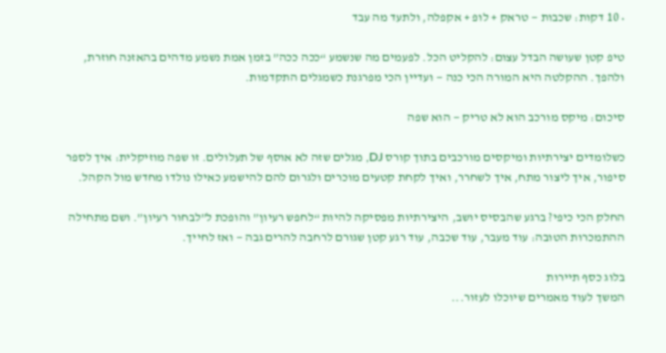• 10 דקות: שכבות — טראק + לופ + אקפלה, ולתעד מה עבד

טיפ קטן שעושה הבדל עצום: להקליט הכל. לפעמים מה שנשמע “ככה ככה” בזמן אמת נשמע מדהים בהאזנה חוזרת, ולהפך. ההקלטה היא המורה הכי כנה — ועדיין הכי מפרגנת כשמגלים התקדמות.

סיכום: מיקס מורכב הוא לא טריק — הוא שפה

כשלומדים יצירתיות ומיקסים מורכבים בתוך קורס DJ, מגלים שזה לא אוסף של תעלולים. זו שפה מוזיקלית: איך לספר סיפור, איך ליצור מתח, איך לשחרר, ואיך לקחת קטעים מוכרים ולגרום להם להישמע כאילו נולדו מחדש מול הקהל.

החלק הכי כיפי? ברגע שהבסיס יושב, היצירתיות מפסיקה להיות “לחפש רעיון” והופכת ל”לבחור רעיון”. ושם מתחילה ההתמכרות הטובה: עוד מעבר, עוד שכבה, עוד רגע קטן שגורם לרחבה להרים גבה — ואז לחייך.

בלוג כסף תיירות
המשך לעוד מאמרים שיוכלו לעזור...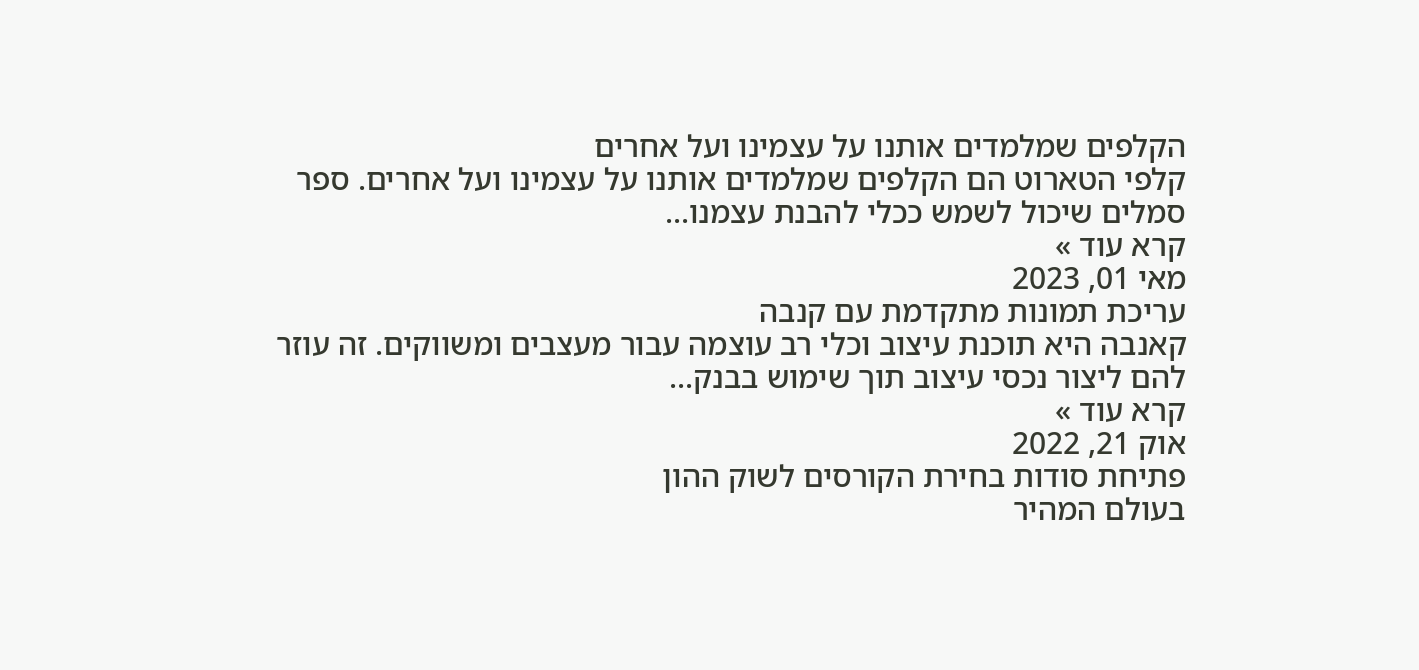הקלפים שמלמדים אותנו על עצמינו ועל אחרים
קלפי הטארוט הם הקלפים שמלמדים אותנו על עצמינו ועל אחרים. ספר סמלים שיכול לשמש ככלי להבנת עצמנו...
קרא עוד »
מאי 01, 2023
עריכת תמונות מתקדמת עם קנבה
קאנבה היא תוכנת עיצוב וכלי רב עוצמה עבור מעצבים ומשווקים. זה עוזר להם ליצור נכסי עיצוב תוך שימוש בבנק...
קרא עוד »
אוק 21, 2022
פתיחת סודות בחירת הקורסים לשוק ההון
בעולם המהיר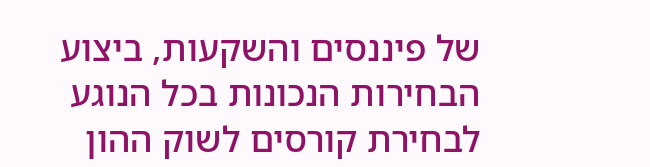של פיננסים והשקעות, ביצוע הבחירות הנכונות בכל הנוגע לבחירת קורסים לשוק ההון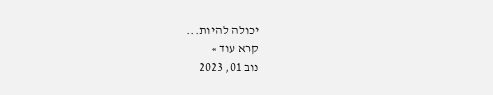יכולה להיות...
קרא עוד »
נוב 01, 2023